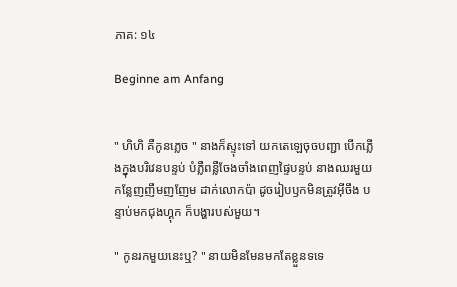ភាគ: ១៤

Beginne am Anfang


" ហិហិ គឺកូនភ្លេច " នាងក៏ស្ទុះទៅ យកតេឡេចុចបញ្ជា បើកភ្លើងក្នុងបរិវេនបន្ទប់ បំភ្លឺពន្លឺចែងចាំងពេញផ្ទៃបន្ទប់ នាងឈរមួយ
កន្លែញញឹមញញែម ដាក់លោកប៉ា ដូចរៀបឫកមិនត្រូវអ៊ីចឹង បន្ទាប់មកជុងហ្គុក ក៏បង្ហារបស់មួយ។

" កូនរកមួយនេះឬ? " នាយមិនមែនមកតែខ្លួនទទេ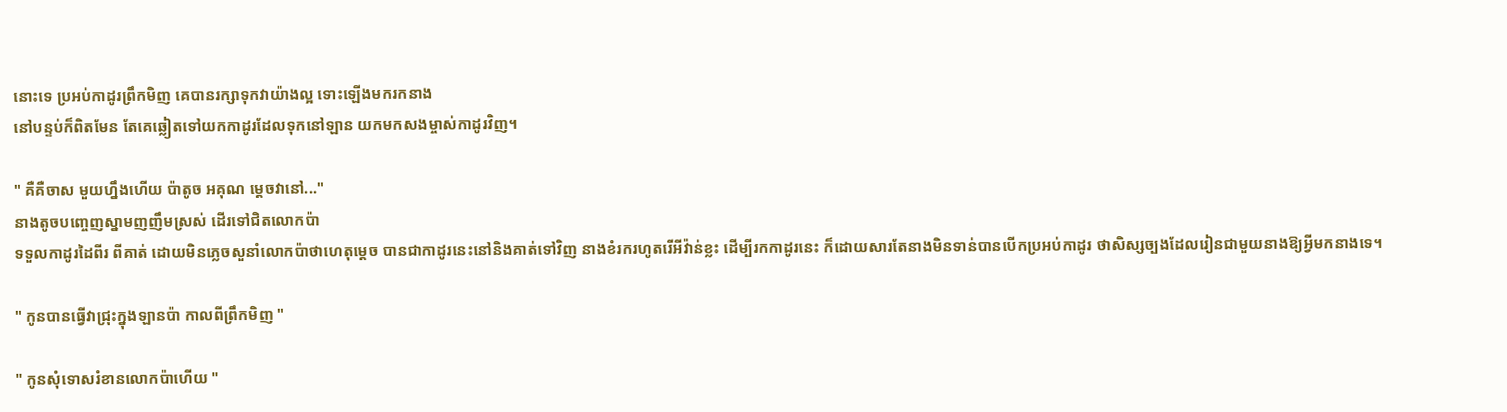នោះទេ ប្រអប់កាដូរព្រឹកមិញ គេបានរក្សាទុកវាយ៉ាងល្អ ទោះឡើងមករកនាង
នៅបន្ទប់ក៏ពិតមែន តែគេឆ្លៀតទៅយកកាដូរដែលទុកនៅឡាន យកមកសងម្ចាស់កាដូរវិញ។

" គឺគឺចាស មួយហ្នឹងហើយ ប៉ាតូច អគុណ ម្តេចវានៅ..."
នាងតូចបញ្ចេញស្នាមញញឹមស្រស់ ដើរទៅជិតលោកប៉ា
ទទួលកាដូរដៃពីរ ពីគាត់ ដោយមិនភ្លេចសួនាំលោកប៉ាថាហេតុម្តេច បានជាកាដូរនេះនៅនិងគាត់ទៅវិញ នាងខំរករហូតរើអីវ៉ាន់ខ្លះ ដើម្បីរកកាដូរនេះ ក៏ដោយសារតែនាងមិនទាន់បានបើកប្រអប់កាដូរ ថាសិស្សច្បងដែលរៀនជាមួយនាងឱ្យអ្វីមកនាងទេ។

" កូនបានធ្វើវាជ្រុះក្នុងឡានប៉ា កាលពីព្រឹកមិញ "

" កូនសុំទោសរំខានលោកប៉ាហើយ "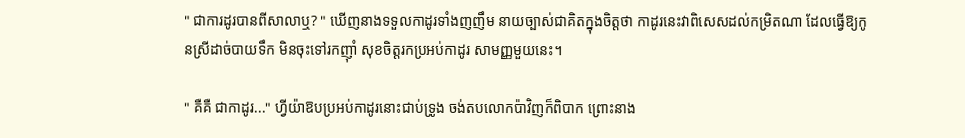" ជាការដូរបានពីសាលាឬ? " ឃើញនាងទទួលកាដូរទាំងញញឹម នាយច្បាស់ជាគិតក្នុងចិត្តថា កាដូរនេះវាពិសេសដល់កម្រិតណា ដែលធ្វើឱ្យកូនស្រីដាច់បាយទឹក មិនចុះទៅរកញ៉ាំ សុខចិត្តរកប្រអប់កាដូរ សាមញ្ញមួយនេះ។

" គឺគឺ ជាកាដូរ..." ហ្វីយ៉ាឱបប្រអប់កាដូរនោះជាប់ទ្រូង ចង់តបលោកប៉ាវិញក៏ពិបាក ព្រោះនាង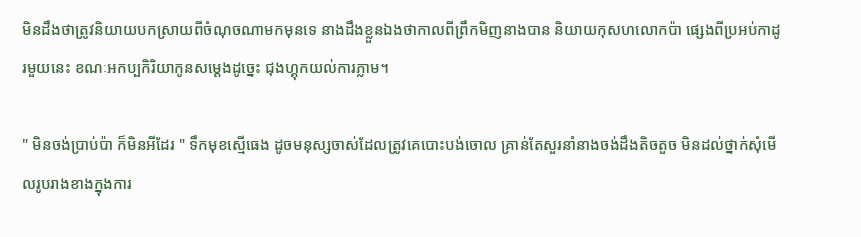មិនដឹងថាត្រូវនិយាយបកស្រាយពីចំណុចណាមកមុនទេ នាងដឹងខ្លួនឯងថាកាលពីព្រឹកមិញនាងបាន និយាយកុសហលោកប៉ា ផ្សេងពីប្រអប់កាដូរមួយនេះ ខណៈអកប្បកិរិយាកូនសម្តេងដូច្នេះ ជុងហ្គុកយល់ការភ្លាម។

" មិនចង់ប្រាប់ប៉ា ក៏មិនអីដែរ " ទឹកមុខស្មើធេង ដូចមនុស្សចាស់ដែលត្រូវគេបោះបង់ចោល គ្រាន់តែសួរនាំនាងចង់ដឹងតិចតួច មិនដល់ថ្នាក់សុំមើលរូបរាងខាងក្នុងការ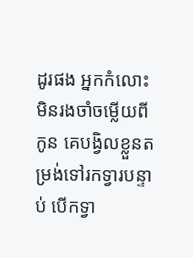ដូរផង អ្នកកំលោះ មិនរងចាំចម្លើយពីកូន គេបង្វិលខ្លួនតម្រង់ទៅរកទ្វារបន្ទាប់ បើកទ្វា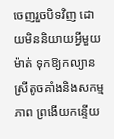ចេញរួចបិទវិញ ដោយមិននិយាយអ្វីមួយម៉ាត់ ទុកឱ្យកល្យាន ស្រីតូចគាំងនិងសកម្មភាព ព្រងើយកន្ទើយ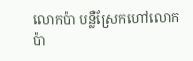លោកប៉ា បន្លឺស្រែកហៅលោកប៉ា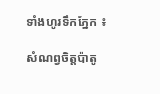ទាំងហូរទឹកភ្នែក ៖

សំណព្វចិត្តប៉ាតូ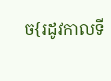ច{រដូវកាលទី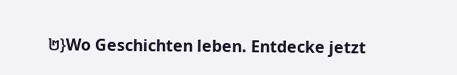២}Wo Geschichten leben. Entdecke jetzt